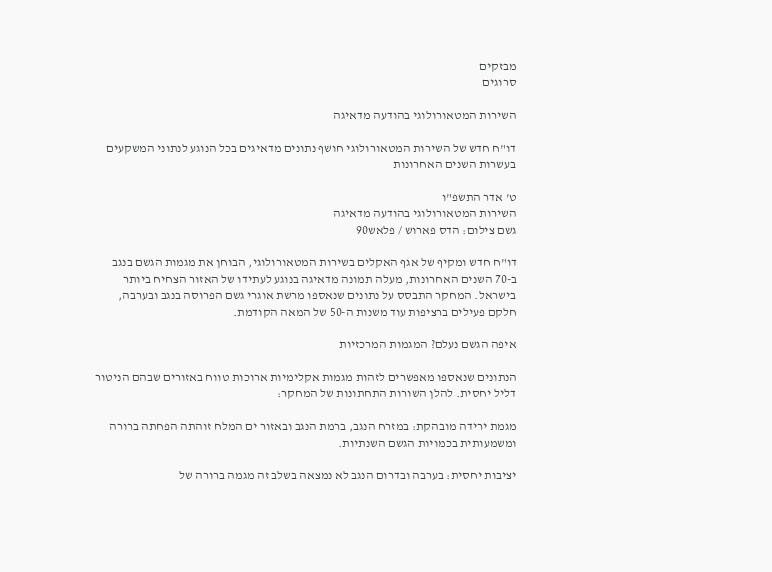מבזקים
סרוגים

השירות המטאורולוגי בהודעה מדאיגה

דו"ח חדש של השירות המטאורולוגי חושף נתונים מדאיגים בכל הנוגע לנתוני המשקעים בעשרות השנים האחרונות

ט' אדר התשפ"ו
השירות המטאורולוגי בהודעה מדאיגה
גשם צילום: הדס פארוש / פלאש90

דו"ח חדש ומקיף של אגף האקלים בשירות המטאורולוגי, הבוחן את מגמות הגשם בנגב ב-70 השנים האחרונות, מעלה תמונה מדאיגה בנוגע לעתידו של האזור הצחיח ביותר בישראל. המחקר התבסס על נתונים שנאספו מרשת אוגרי גשם הפרוסה בנגב ובערבה, חלקם פעילים ברציפות עוד משנות ה-50 של המאה הקודמת.

איפה הגשם נעלם? המגמות המרכזיות

הנתונים שנאספו מאפשרים לזהות מגמות אקלימיות ארוכות טווח באזורים שבהם הניטור דליל יחסית. להלן השורות התחתונות של המחקר:

מגמת ירידה מובהקת: במזרח הנגב, ברמת הנגב ובאזור ים המלח זוהתה הפחתה ברורה ומשמעותית בכמויות הגשם השנתיות.

יציבות יחסית: בערבה ובדרום הנגב לא נמצאה בשלב זה מגמה ברורה של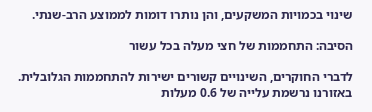שינוי בכמויות המשקעים, והן נותרו דומות לממוצע הרב-שנתי.

הסיבה: התחממות של חצי מעלה בכל עשור

לדברי החוקרים, השינויים קשורים ישירות להתחממות הגלובלית. באזורנו נרשמת עלייה של 0.6 מעלות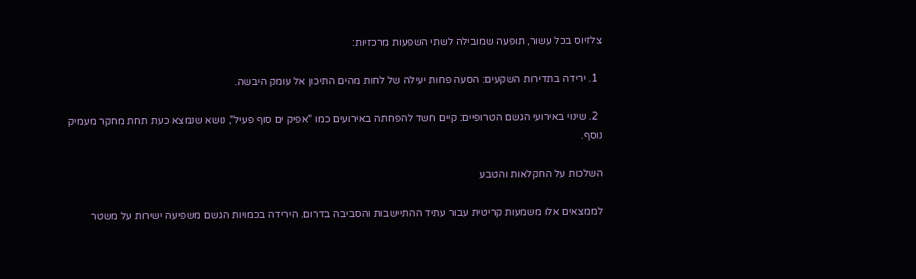צלזיוס בכל עשור, תופעה שמובילה לשתי השפעות מרכזיות:

  1. ירידה בתדירות השקעים: הסעה פחות יעילה של לחות מהים התיכון אל עומק היבשה.

  2. שינוי באירועי הגשם הטרופיים: קיים חשד להפחתה באירועים כמו "אפיק ים סוף פעיל", נושא שנמצא כעת תחת מחקר מעמיק נוסף.

השלכות על החקלאות והטבע

לממצאים אלו משמעות קריטית עבור עתיד ההתיישבות והסביבה בדרום. הירידה בכמויות הגשם משפיעה ישירות על משטר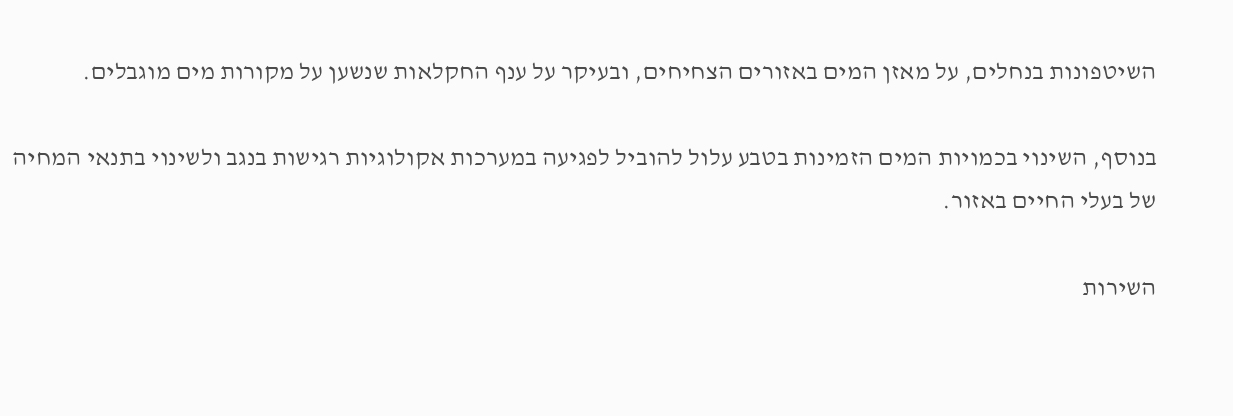השיטפונות בנחלים, על מאזן המים באזורים הצחיחים, ובעיקר על ענף החקלאות שנשען על מקורות מים מוגבלים.

בנוסף, השינוי בכמויות המים הזמינות בטבע עלול להוביל לפגיעה במערכות אקולוגיות רגישות בנגב ולשינוי בתנאי המחיה של בעלי החיים באזור.

השירות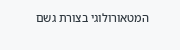המטאורולוגי בצורת גשם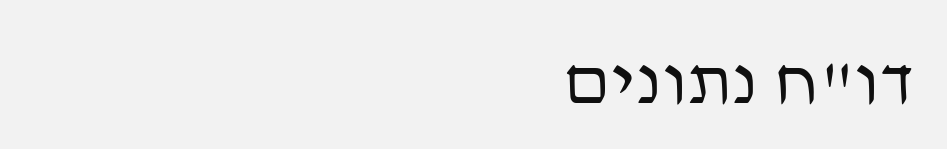דו"ח נתונים